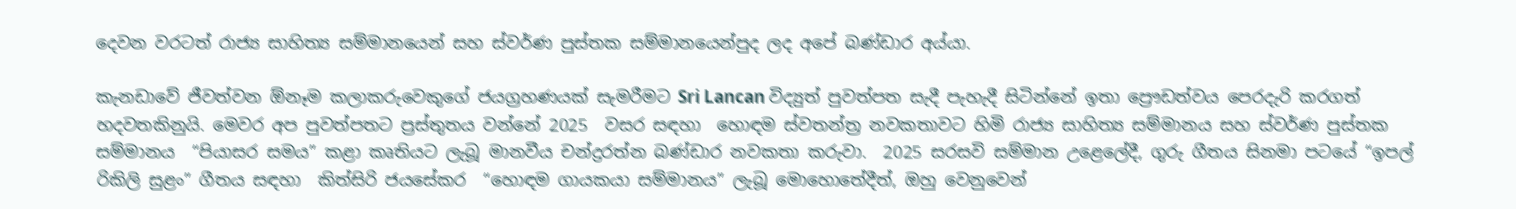දෙවන වරටත් රාජ්‍ය සාහිත්‍ය සම්මානයෙන් සහ ස්වර්ණ පුස්තක සම්මානයෙන්පුද ලද අපේ බණ්ඩාර අය්යා.

කැනඩාවේ ජීවත්වන ඕනෑම කලාකරුවෙකුගේ ජයග්‍රහණයක් සැමරීමට Sri Lancan විද්‍යුත් පුවත්පත සැදී පැහැදී සිටින්නේ ඉතා ප්‍රෞඩත්වය පෙරදැරි කරගත් හදවතකිනුයි. මෙවර අප පුවත්පතට ප්‍රස්තුතය වන්නේ 2025  වසර සඳහා  හොඳම ස්වතන්ත්‍ර නවකතාවට හිමි රාජ්‍ය සාහිත්‍ය සම්මානය සහ ස්වර්ණ පුස්තක සම්මානය  “පියාසර සමය” කළා කෘතියට ලැබූ මානවීය චන්ද්‍රරත්න බණ්ඩාර නවකතා කරුවා.  2025 සරසවි සම්මාන උළෙලේදී, ගුරු ගීතය සිනමා පටයේ “ඉපල් රිකිලි සුළං” ගීතය සඳහා  කිත්සිරි ජයසේකර  “හොඳම ගායකයා සම්මානය” ලැබූ මොහොතේදීත්, ඔහු වෙනුවෙන්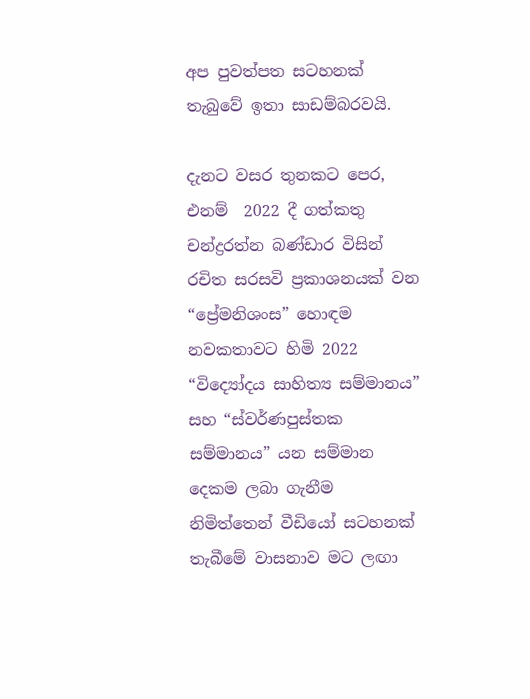අප පුවත්පත සටහනක් තැබුවේ ඉතා සාඩම්බරවයි.

දැනට වසර තුනකට පෙර, එනම්  2022 දී ගත්කතු චන්ද්‍රරත්න බණ්ඩාර විසින් රචිත සරසවි ප්‍රකාශනයක් වන “ප්‍රේමනිශංස” හොඳම නවකතාවට හිමි 2022 “විද්‍යෝදය සාහිත්‍ය සම්මානය” සහ “ස්වර්ණපුස්තක සම්මානය” යන සම්මාන දෙකම ලබා ගැනීම නිමිත්තෙන් වීඩියෝ සටහනක් තැබීමේ වාසනාව මට ලඟා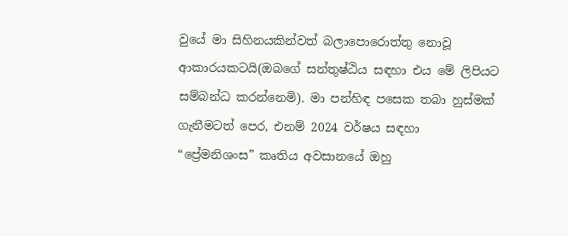වුයේ මා සිහිනයකින්වත් බලාපොරොත්තු නොවූ ආකාරයකටයි(ඔබගේ සන්තුෂ්ඨිය සඳහා එය මේ ලිපියට  සම්බන්ධ කරන්නෙමි). මා පන්හිඳ පසෙක තබා හුස්මක් ගැනීමටත් පෙර, එනම් 2024 වර්ෂය සඳහා “ප්‍රේමනිශංස” කෘතිය අවසානයේ ඔහු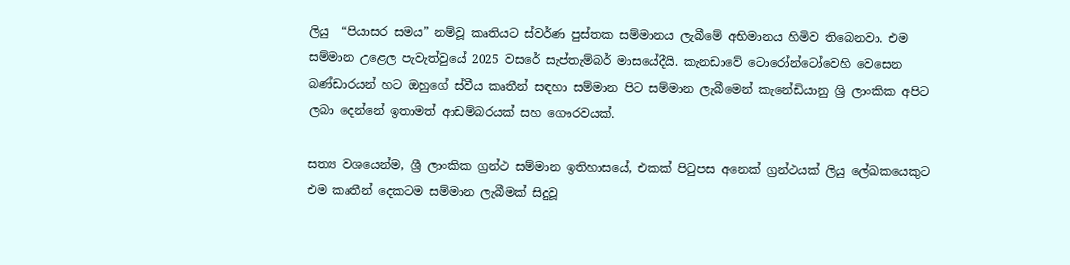ලියු  “පියාසර සමය” නම්වූ කෘතියට ස්වර්ණ පුස්තක සම්මානය ලැබීමේ අභිමානය හිමිව තිබෙනවා. එම සම්මාන උළෙල පැවැත්වුයේ 2025 වසරේ සැප්තැම්බර් මාසයේදීයි. කැනඩාවේ ටොරෝන්ටෝවෙහි වෙසෙන බණ්ඩාරයන් හට ඔහුගේ ස්වීය කෘතීන් සඳහා සම්මාන පිට සම්මාන ලැබීමෙන් කැනේඩියානු ශ්‍රි ලාංකික අපිට ලබා දෙන්නේ ඉතාමත් ආඩම්බරයක් සහ ගෞරවයක්.

සත්‍ය වශයෙන්ම, ශ්‍රී ලාංකික ග්‍රන්ථ සම්මාන ඉතිහාසයේ, එකක් පිටුපස අනෙක් ග්‍රන්ථයක් ලියු ලේඛකයෙකුට එම කෘතීන් දෙකටම සම්මාන ලැබීමක් සිදුවූ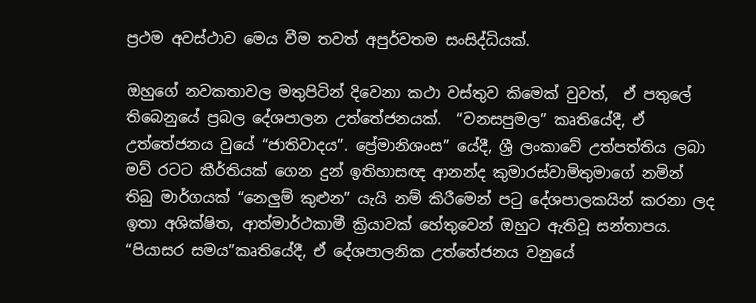ප්‍රථම අවස්ථාව මෙය වීම තවත් අපුර්වතම සංසිද්ධියක්.

ඔහුගේ නවකතාවල මතුපිටින් දිවෙනා කථා වස්තුව කිමෙක් වුවත්,  ඒ පතුලේ තිබෙනුයේ ප්‍රබල දේශපාලන උත්තේජනයක්.  “වනසපුමල” කෘතියේදී, ඒ උත්තේජනය වුයේ “ජාතිවාදය”. ප්‍රේමානිශංස” යේදී, ශ්‍රී ලංකාවේ උත්පත්තිය ලබා  මව් රටට කීර්තියක් ගෙන දුන් ඉතිහාසඥ ආනන්ද කුමාරස්වාමිතුමාගේ නමින් තිබු මාර්ගයක් “නෙලුම් කුළුන” යැයි නම් කිරීමෙන් පටු දේශපාලකයින් කරනා ලද ඉතා අශික්ෂිත, ආත්මාර්ථකාමී ක්‍රියාවක් හේතුවෙන් ඔහුට ඇතිවූ සන්තාපය. “පියාසර සමය”කෘතියේදී, ඒ දේශපාලනික උත්තේජනය වනුයේ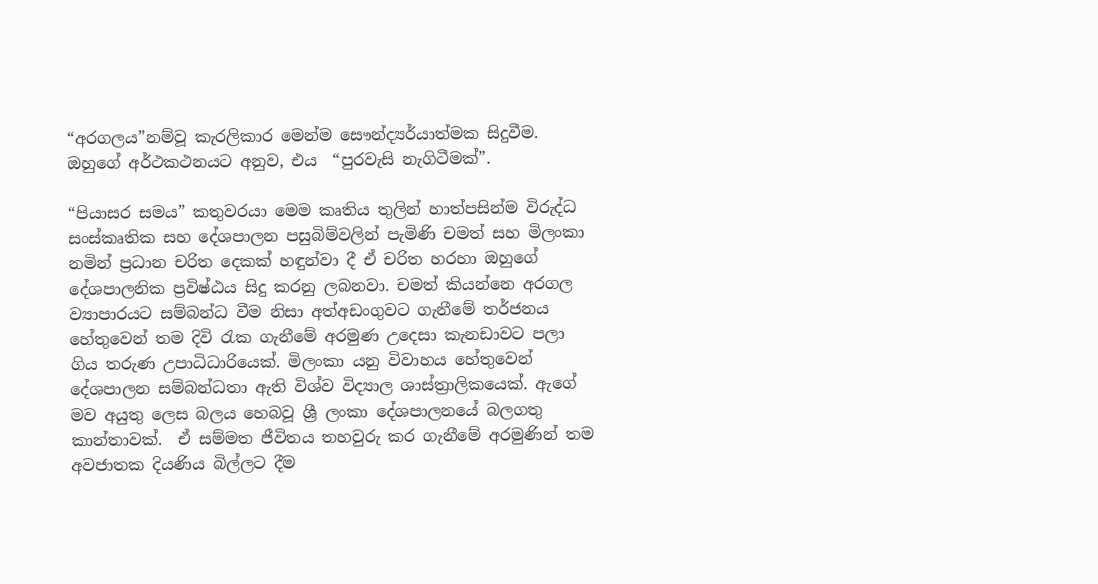“අරගලය”නම්වූ කැරලිකාර මෙන්ම සෞන්ද්‍යර්යාත්මක සිදුවීම. ඔහුගේ අර්ථකථනයට අනුව, එය  “පුරවැසි නැගිටීමක්”.

“පියාසර සමය” කතුවරයා මෙම කෘතිය තුලින් හාත්පසින්ම විරුද්ධ සංස්කෘතික සහ දේශපාලන පසුබිම්වලින් පැමිණි චමත් සහ මිලංකා නමින් ප්‍රධාන චරිත දෙකක් හඳුන්වා දී ඒ චරිත හරහා ඔහුගේ දේශපාලනික ප්‍රවිෂ්ඨය සිදු කරනු ලබනවා. චමත් කියන්නෙ අරගල ව්‍යාපාරයට සම්බන්ධ වීම නිසා අත්අඩංගුවට ගැනීමේ තර්ජනය හේතුවෙන් තම දිවි රැක ගැනීමේ අරමුණ උදෙසා කැනඩාවට පලා ගිය තරුණ උපාධිධාරියෙක්. මිලංකා යනු විවාහය හේතුවෙන් දේශපාලන සම්බන්ධතා ඇති විශ්ව විද්‍යාල ශාස්ත්‍රාලිකයෙක්. ඇගේ මව අයුතු ලෙස බලය හෙබවූ ශ්‍රී ලංකා දේශපාලනයේ බලගතු කාන්තාවක්.  ඒ සම්මත ජීවිතය තහවුරු කර ගැනීමේ අරමුණින් තම අවජාතක දියණිය බිල්ලට දීම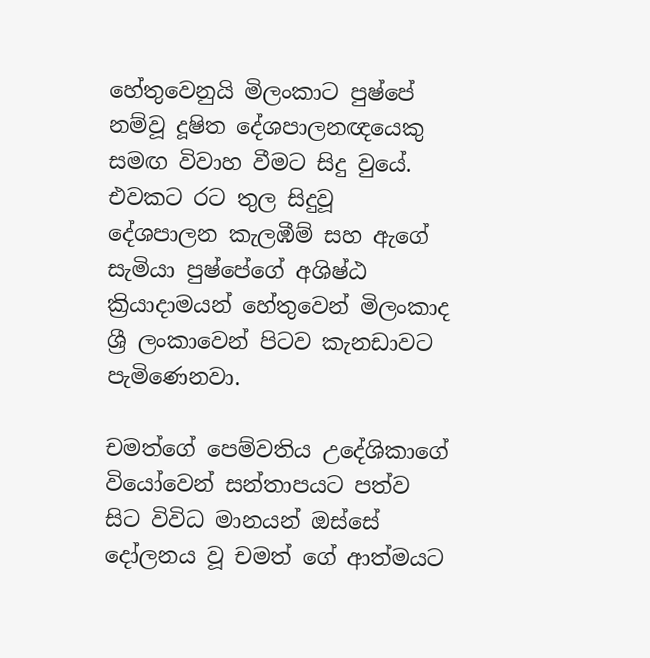හේතුවෙනුයි මිලංකාට පුෂ්පේ නම්වූ දූෂිත දේශපාලනඥයෙකු සමඟ විවාහ වීමට සිදු වුයේ.  එවකට රට තුල සිදුවූ දේශපාලන කැලඹීම් සහ ඇගේ සැමියා පුෂ්පේගේ අශිෂ්ඨ ක්‍රියාදාමයන් හේතුවෙන් මිලංකාද ශ්‍රී ලංකාවෙන් පිටව කැනඩාවට පැමිණෙනවා.

චමත්ගේ පෙම්වතිය උදේශිකාගේ වියෝවෙන් සන්තාපයට පත්ව සිට විවිධ මානයන් ඔස්සේ දෝලනය වූ චමත් ගේ ආත්මයට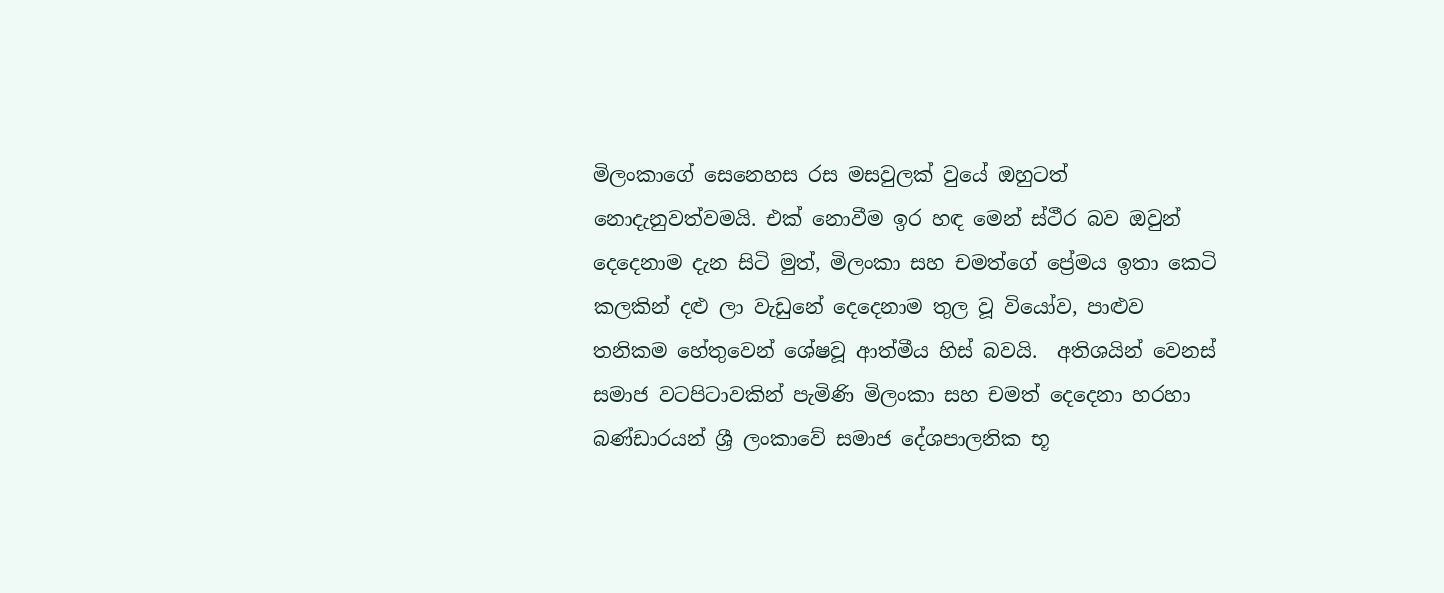මිලංකාගේ සෙනෙහස රස මසවුලක් වුයේ ඔහුටත් නොදැනුවත්වමයි. එක් නොවීම ඉර හඳ මෙන් ස්ථීර බව ඔවුන් දෙදෙනාම දැන සිටි මුත්, මිලංකා සහ චමත්ගේ ප්‍රේමය ඉතා කෙටි කලකින් දළු ලා වැඩුනේ දෙදෙනාම තුල වූ වියෝව, පාළුව තනිකම හේතුවෙන් ශේෂවූ ආත්මීය හිස් බවයි.  අතිශයින් වෙනස් සමාජ වටපිටාවකින් පැමිණි මිලංකා සහ චමත් දෙදෙනා හරහා බණ්ඩාරයන් ශ්‍රී ලංකාවේ සමාජ දේශපාලනික භූ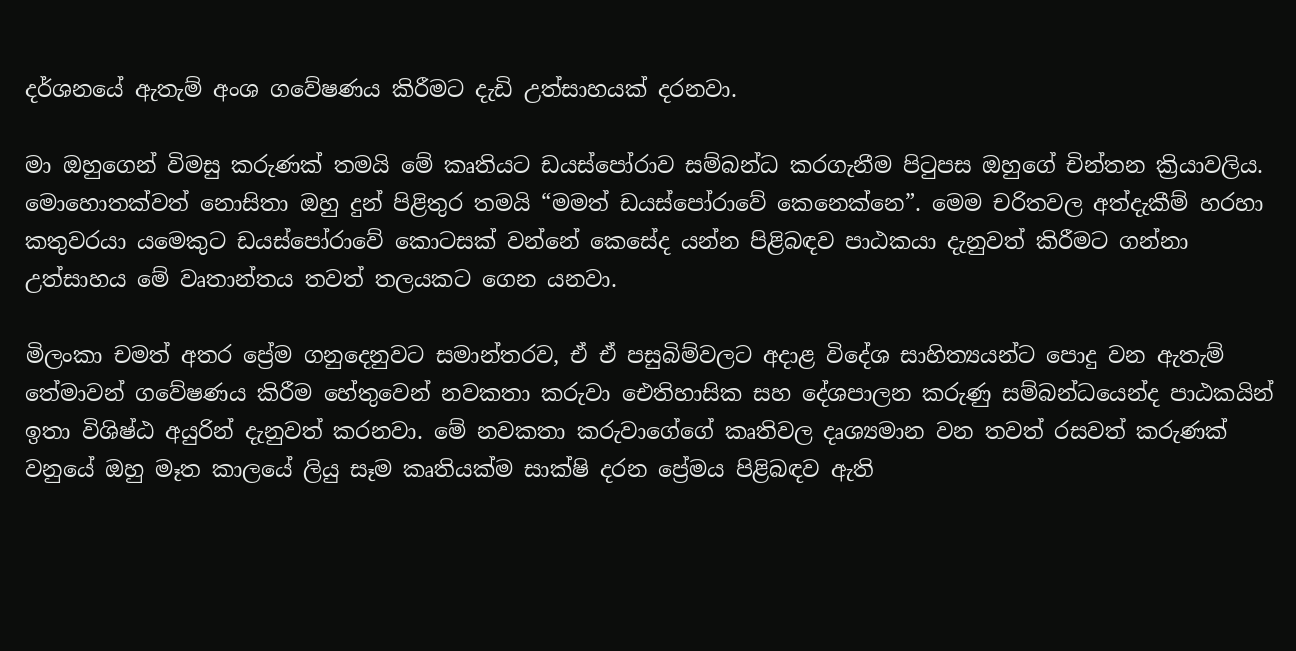දර්ශනයේ ඇතැම් අංශ ගවේෂණය කිරීමට දැඩි උත්සාහයක් දරනවා.

මා ඔහුගෙන් විමසු කරුණක් තමයි මේ කෘතියට ඩයස්පෝරාව සම්බන්ධ කරගැනීම පිටුපස ඔහුගේ චින්තන ක්‍රියාවලිය. මොහොතක්වත් නොසිතා ඔහු දුන් පිළිතුර තමයි “මමත් ඩයස්පෝරාවේ කෙනෙක්නෙ”. මෙම චරිතවල අත්දැකීම් හරහා කතුවරයා යමෙකුට ඩයස්පෝරාවේ කොටසක් වන්නේ කෙසේද යන්න පිළිබඳව පාඨකයා දැනුවත් කිරීමට ගන්නා උත්සාහය මේ වෘතාන්තය තවත් තලයකට ගෙන යනවා.

මිලංකා චමත් අතර ප්‍රේම ගනුදෙනුවට සමාන්තරව, ඒ ඒ පසුබිම්වලට අදාළ විදේශ සාහිත්‍යයන්ට පොදු වන ඇතැම් තේමාවන් ගවේෂණය කිරීම හේතුවෙන් නවකතා කරුවා ඓතිහාසික සහ දේශපාලන කරුණු සම්බන්ධයෙන්ද පාඨකයින් ඉතා විශිෂ්ඨ අයුරින් දැනුවත් කරනවා. මේ නවකතා කරුවාගේගේ කෘතිවල දෘශ්‍යමාන වන තවත් රසවත් කරුණක් වනුයේ ඔහු මෑත කාලයේ ලියු සෑම කෘතියක්ම සාක්ෂි දරන ප්‍රේමය පිළිබඳව ඇති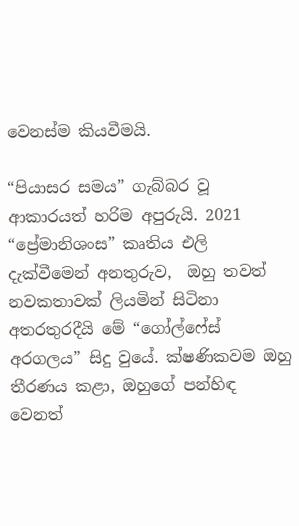වෙනස්ම කියවීමයි.

“පියාසර සමය” ගැබ්බර වූ ආකාරයත් හරිම අපුරුයි. 2021 “ප්‍රේමානිශංස” කෘතිය එලි දැක්වීමෙන් අනතුරුව,  ඔහු තවත් නවකතාවක් ලියමින් සිටිනා අතරතුරදීයි මේ “ගෝල්ෆේස් අරගලය” සිදු වුයේ. ක්ෂණිකවම ඔහු තීරණය කළා, ඔහුගේ පන්හිඳ වෙනත්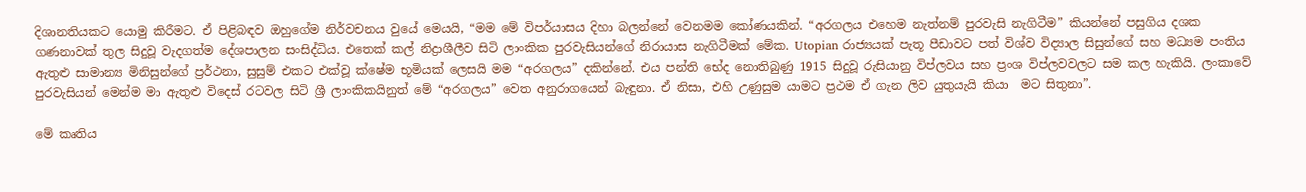දිශානතියකට යොමු කිරීමට. ඒ පිළිබඳව ඔහුගේම නිර්වචනය වුයේ මෙයයි, “මම මේ විපර්යාසය දිහා බලන්නේ වෙනමම කෝණයකින්. “අරගලය එහෙම නැත්නම් පුරවැසි නැගිටීම” කියන්නේ පසුගිය දශක ගණනාවක් තුල සිදුවූ වැදගත්ම දේශපාලන සංසිද්ධිය. එතෙක් කල් නිද්‍රාශීලීව සිටි ලාංකික පුරවැසියන්ගේ නිරායාස නැගිටීමක් මේක. Utopian රාජ්‍යයක් පැතූ පීඩාවට පත් විශ්ව විද්‍යාල සිසුන්ගේ සහ මධ්‍යම පංතිය ඇතුළු සාමාන්‍ය මිනිසුන්ගේ ප්‍රර්ථනා, සුසුම් එකට එක්වූ ක්ෂේම භූමියක් ලෙසයි මම “අරගලය” දකින්නේ. එය පන්ති භේද නොතිබුණු 1915 සිදුවූ රුසියානු විප්ලවය සහ ප්‍රංශ විප්ලවවලට සම කල හැකියි. ලංකාවේ පුරවැසියන් මෙන්ම මා ඇතුළු විදෙස් රටවල සිටි ශ්‍රී ලාංකිකයිනුත් මේ “අරගලය” වෙත අනුරාගයෙන් බැඳුනා. ඒ නිසා, එහි උණුසුම යාමට ප්‍රථම ඒ ගැන ලිව යුතුයැයි කියා  මට සිතුනා”.

මේ කෘතිය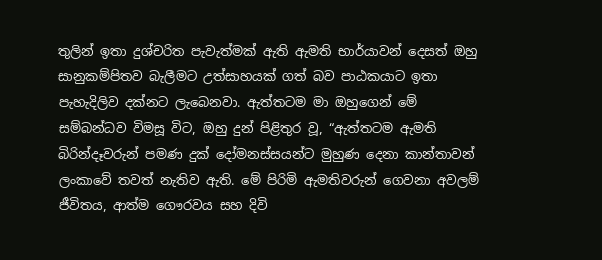තුලින් ඉතා දුශ්චරිත පැවැත්මක් ඇති ඇමති භාර්යාවන් දෙසත් ඔහු සානුකම්පිතව බැලීමට උත්සාහයක් ගත් බව පාඨකයාට ඉතා පැහැදිලිව දක්නට ලැබෙනවා. ඇත්තටම මා ඔහුගෙන් මේ සම්බන්ධව විමසූ විට, ඔහු දුන් පිළිතුර වූ, “ඇත්තටම ඇමති බිරින්දෑවරුන් පමණ දුක් දෝමනස්සයන්ට මුහුණ දෙනා කාන්තාවන් ලංකාවේ තවත් නැතිව ඇති. මේ පිරිමි ඇමතිවරුන් ගෙවනා අවලම් ජීවිතය, ආත්ම ගෞරවය සහ දිවි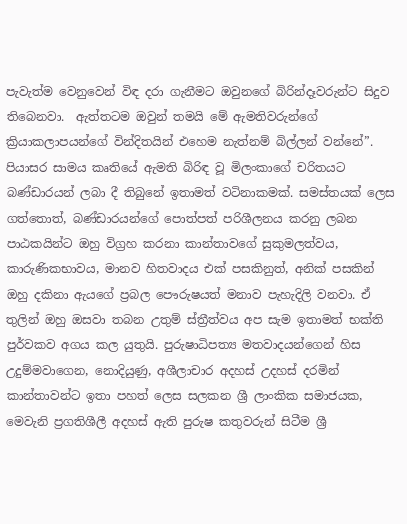පැවැත්ම වෙනුවෙන් විඳ දරා ගැනීමට ඔවුනගේ බිරින්දෑවරුන්ට සිදුව තිබෙනවා.  ඇත්තටම ඔවුන් තමයි මේ ඇමතිවරුන්ගේ ක්‍රියාකලාපයන්ගේ වින්දිතයින් එහෙම නැත්නම් බිල්ලන් වන්නේ”. පියාසර සාමය කෘතියේ ඇමති බිරිඳ වූ මිලංකාගේ චරිතයට බණ්ඩාරයන් ලබා දී තිබුනේ ඉතාමත් වටිනාකමක්. සමස්තයක් ලෙස ගත්තොත්, බණ්ඩාරයන්ගේ පොත්පත් පරිශීලනය කරනු ලබන පාඨකයින්ට ඔහු විග්‍රහ කරනා කාන්තාවගේ සුකුමලත්වය, කාරුණිකභාවය, මානව හිතවාදය එක් පසකිනුත්, අනික් පසකින් ඔහු දකිනා ඇයගේ ප්‍රබල පෞරුෂයත් මනාව පැහැදිලි වනවා. ඒ තුලින් ඔහු ඔසවා තබන උතුම් ස්ත්‍රීත්වය අප සැම ඉතාමත් භක්ති පුර්වකව අගය කල යුතුයි. පුරුෂාධිපත්‍ය මතවාදයන්ගෙන් හිස උදුම්මවාගෙන, නොදියුණු, අශීලාචාර අදහස් උදහස් දරමින් කාන්තාවන්ට ඉතා පහත් ලෙස සලකන ශ්‍රී ලාංකික සමාජයක, මෙවැනි ප්‍රගතිශීලී අදහස් ඇති පුරුෂ කතුවරුන් සිටීම ශ්‍රී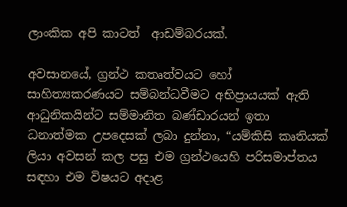ලාංකික අපි කාටත්  ආඩම්බරයක්.

අවසානයේ, ග්‍රන්ථ කතෘත්වයට හෝ සාහිත්‍යකරණයට සම්බන්ධවීමට අභිප්‍රායයක් ඇති ආධුනිකයින්ට සම්මානිත බණ්ඩාරයන් ඉතා ධනාත්මක උපදෙසක් ලබා දුන්නා, “යම්කිසි කෘතියක් ලියා අවසන් කල පසු එම ග්‍රන්ථයෙහි පරිසමාප්තය සඳහා එම විෂයට අදාළ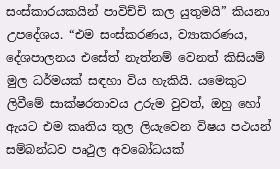සංස්කාරයකයින් පාවිච්චි කල යුතුමයි” කියනා උපදේශය. “එම සංස්කරණය, ව්‍යාකරණය, දේශපාලනය එසේත් නැත්නම් වෙනත් කිසියම් මුල ධර්මයක් සඳහා විය හැකියි. යමෙකුට ලිවීමේ සාක්ෂරතාවය උරුම වුවත්, ඔහු හෝ ඇයට එම කෘතිය තුල ලියැවෙන විෂය පථයන් සම්බන්ධව පෘථුල අවබෝධයක්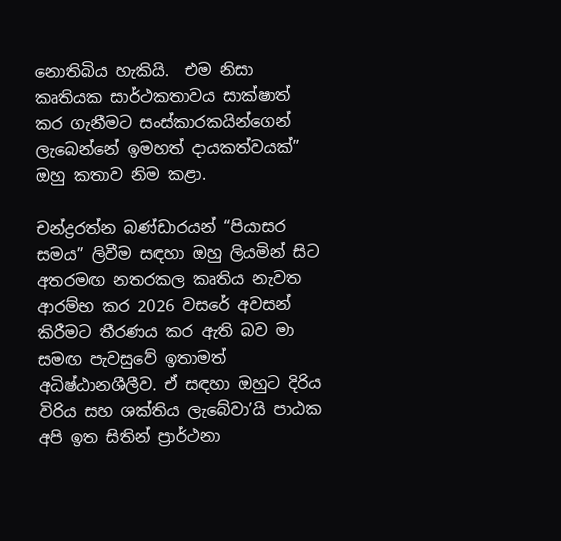නොතිබිය හැකියි.  එම නිසා කෘතියක සාර්ථකතාවය සාක්ෂාත් කර ගැනීමට සංස්කාරකයින්ගෙන් ලැබෙන්නේ ඉමහත් දායකත්වයක්” ඔහු කතාව නිම කළා.

චන්ද්‍රරත්න බණ්ඩාරයන් “පියාසර සමය” ලිවීම සඳහා ඔහු ලියමින් සිට අතරමඟ නතරකල කෘතිය නැවත ආරම්භ කර 2026 වසරේ අවසන් කිරීමට තීරණය කර ඇති බව මා සමඟ පැවසුවේ ඉතාමත් අධිෂ්ඨානශීලීව. ඒ සඳහා ඔහුට දිරිය විරිය සහ ශක්තිය ලැබේවා’යි පාඨක අපි ඉත සිතින් ප්‍රාර්ථනා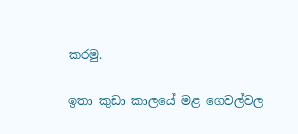කරමු.

ඉතා කුඩා කාලයේ මළ ගෙවල්වල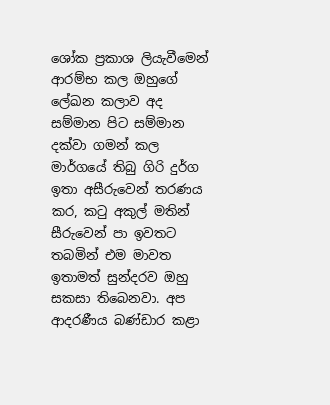ශෝක ප්‍රකාශ ලියැවීමෙන් ආරම්භ කල ඔහුගේ ලේඛන කලාව අද සම්මාන පිට සම්මාන  දක්වා ගමන් කල මාර්ගයේ තිබු ගිරි දුර්ග ඉතා අසීරුවෙන් තරණය කර, කටු අකුල් මතින් සීරුවෙන් පා ඉවතට තබමින් එම මාවත ඉතාමත් සුන්දරව ඔහු සකසා තිබෙනවා. අප ආදරණීය බණ්ඩාර කළා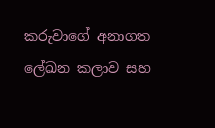කරුවාගේ අනාගත ලේඛන කලාව සහ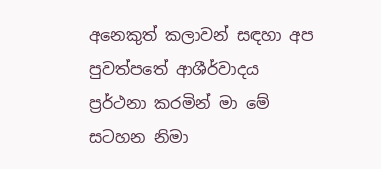අනෙකුත් කලාවන් සඳහා අප පුවත්පතේ ආශීර්වාදය ප්‍රර්ථනා කරමින් මා මේ සටහන නිමා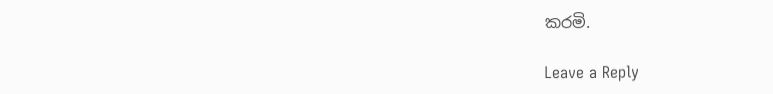කරමි.

Leave a Reply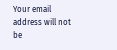Your email address will not be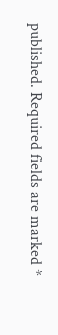published. Required fields are marked *